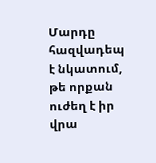Մարդը հազվադեպ է նկատում, թե որքան ուժեղ է իր վրա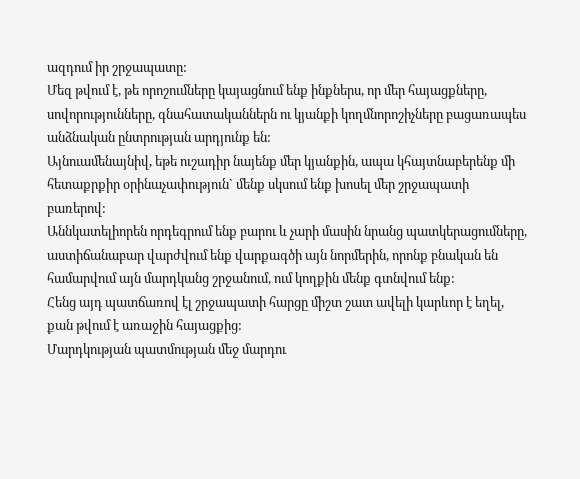ազդում իր շրջապատը:
Մեզ թվում է, թե որոշումները կայացնում ենք ինքներս, որ մեր հայացքները, սովորությունները, գնահատականներն ու կյանքի կողմնորոշիչները բացառապես անձնական ընտրության արդյունք են:
Այնուամենայնիվ, եթե ուշադիր նայենք մեր կյանքին, ապա կհայտնաբերենք մի հետաքրքիր օրինաչափություն` մենք սկսում ենք խոսել մեր շրջապատի բառերով:
Աննկատելիորեն որդեգրում ենք բարու և չարի մասին նրանց պատկերացումները, աստիճանաբար վարժվում ենք վարքագծի այն նորմերին, որոնք բնական են համարվում այն մարդկանց շրջանում, ում կողքին մենք գտնվում ենք:
Հենց այդ պատճառով էլ շրջապատի հարցը միշտ շատ ավելի կարևոր է եղել, քան թվում է առաջին հայացքից:
Մարդկության պատմության մեջ մարդու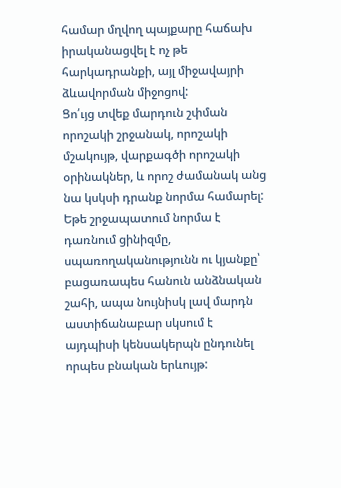համար մղվող պայքարը հաճախ իրականացվել է ոչ թե հարկադրանքի, այլ միջավայրի ձևավորման միջոցով:
Ցո՛ւյց տվեք մարդուն շփման որոշակի շրջանակ, որոշակի մշակույթ, վարքագծի որոշակի օրինակներ, և որոշ ժամանակ անց նա կսկսի դրանք նորմա համարել:
Եթե շրջապատում նորմա է դառնում ցինիզմը, սպառողականությունն ու կյանքը՝ բացառապես հանուն անձնական շահի, ապա նույնիսկ լավ մարդն աստիճանաբար սկսում է այդպիսի կենսակերպն ընդունել որպես բնական երևույթ: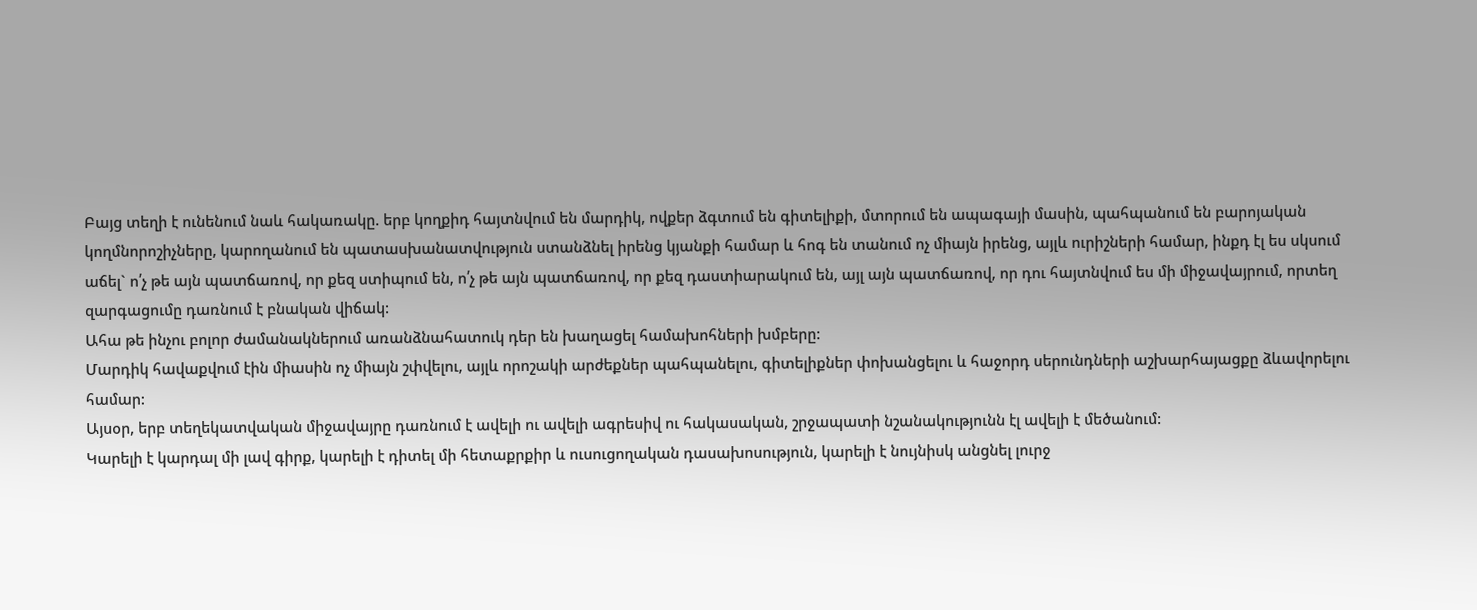Բայց տեղի է ունենում նաև հակառակը. երբ կողքիդ հայտնվում են մարդիկ, ովքեր ձգտում են գիտելիքի, մտորում են ապագայի մասին, պահպանում են բարոյական կողմնորոշիչները, կարողանում են պատասխանատվություն ստանձնել իրենց կյանքի համար և հոգ են տանում ոչ միայն իրենց, այլև ուրիշների համար, ինքդ էլ ես սկսում աճել` ո՛չ թե այն պատճառով, որ քեզ ստիպում են, ո՛չ թե այն պատճառով, որ քեզ դաստիարակում են, այլ այն պատճառով, որ դու հայտնվում ես մի միջավայրում, որտեղ զարգացումը դառնում է բնական վիճակ:
Ահա թե ինչու բոլոր ժամանակներում առանձնահատուկ դեր են խաղացել համախոհների խմբերը:
Մարդիկ հավաքվում էին միասին ոչ միայն շփվելու, այլև որոշակի արժեքներ պահպանելու, գիտելիքներ փոխանցելու և հաջորդ սերունդների աշխարհայացքը ձևավորելու համար:
Այսօր, երբ տեղեկատվական միջավայրը դառնում է ավելի ու ավելի ագրեսիվ ու հակասական, շրջապատի նշանակությունն էլ ավելի է մեծանում:
Կարելի է կարդալ մի լավ գիրք, կարելի է դիտել մի հետաքրքիր և ուսուցողական դասախոսություն, կարելի է նույնիսկ անցնել լուրջ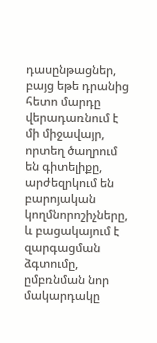դասընթացներ, բայց եթե դրանից հետո մարդը վերադառնում է մի միջավայր, որտեղ ծաղրում են գիտելիքը, արժեզրկում են բարոյական կողմնորոշիչները, և բացակայում է զարգացման ձգտումը, ըմբռնման նոր մակարդակը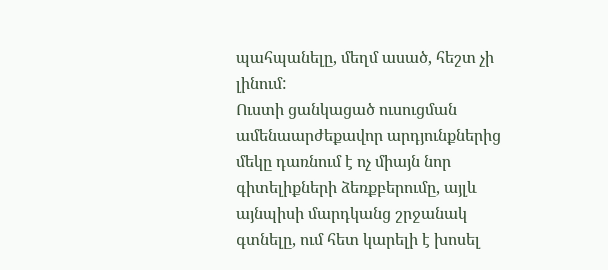պահպանելը, մեղմ ասած, հեշտ չի լինում:
Ուստի ցանկացած ուսուցման ամենաարժեքավոր արդյունքներից մեկը դառնում է ոչ միայն նոր գիտելիքների ձեռքբերումը, այլև այնպիսի մարդկանց շրջանակ գտնելը, ում հետ կարելի է խոսել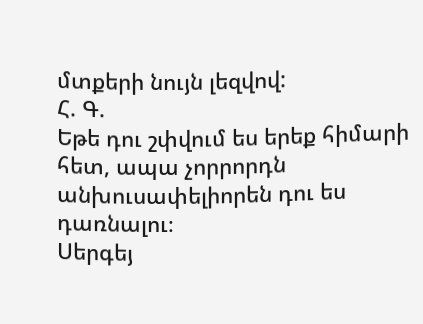մտքերի նույն լեզվով:
Հ. Գ.
Եթե դու շփվում ես երեք հիմարի հետ, ապա չորրորդն անխուսափելիորեն դու ես դառնալու։
Սերգեյ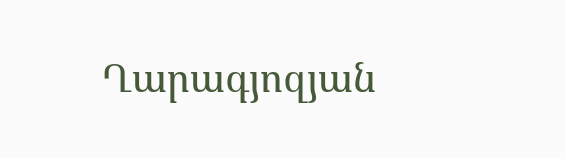Ղարագյոզյան